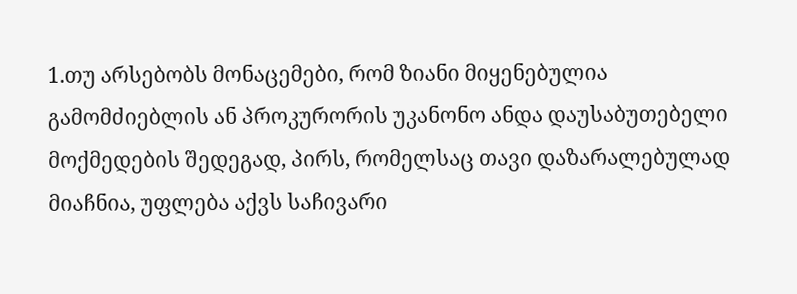1.თუ არსებობს მონაცემები, რომ ზიანი მიყენებულია გამომძიებლის ან პროკურორის უკანონო ანდა დაუსაბუთებელი მოქმედების შედეგად, პირს, რომელსაც თავი დაზარალებულად მიაჩნია, უფლება აქვს საჩივარი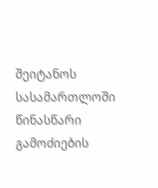შეიტანოს სასამართლოში წინასწარი გამოძიების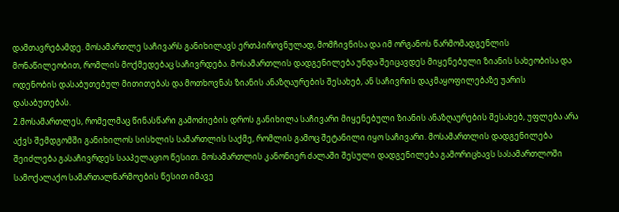დამთავრებამდე. მოსამართლე საჩივარს განიხილავს ერთპიროვნულად, მომჩივნისა და იმ ორგანოს წარმომადგენლის მონაწილეობით, რომლის მოქმედებაც საჩივრდება. მოსამართლის დადგენილება უნდა შეიცავდეს მიყენებული ზიანის სახეობისა და ოდენობის დასაბუთებულ მითითებას და მოთხოვნას ზიანის ანაზღაურების შესახებ, ან საჩივრის დაკმაყოფილებაზე უარის დასაბუთებას.
2.მოსამართლეს, რომელმაც წინასწარი გამოძიების დროს განიხილა საჩივარი მიყენებული ზიანის ანაზღაურების შესახებ, უფლება არა აქვს შემდგომში განიხილოს სისხლის სამართლის საქმე, რომლის გამოც შეტანილი იყო საჩივარი. მოსამართლის დადგენილება შეიძლება გასაჩივრდეს სააპელაციო წესით. მოსამართლის კანონიერ ძალაში შესული დადგენილება გამორიცხავს სასამართლოში სამოქალაქო სამართალწარმოების წესით იმავე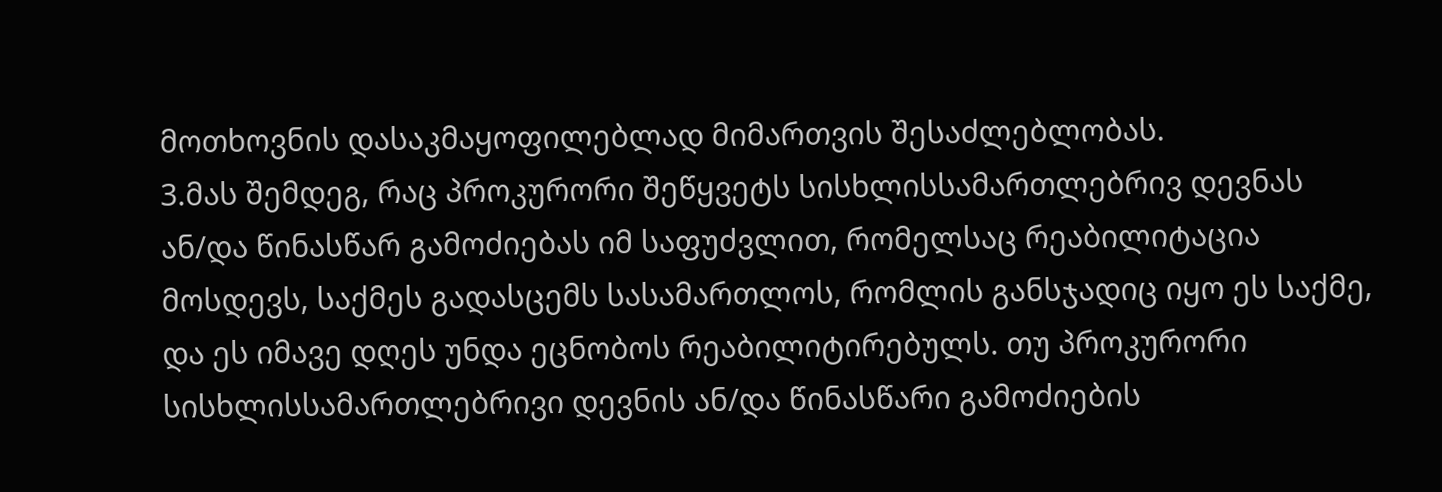მოთხოვნის დასაკმაყოფილებლად მიმართვის შესაძლებლობას.
3.მას შემდეგ, რაც პროკურორი შეწყვეტს სისხლისსამართლებრივ დევნას ან/და წინასწარ გამოძიებას იმ საფუძვლით, რომელსაც რეაბილიტაცია მოსდევს, საქმეს გადასცემს სასამართლოს, რომლის განსჯადიც იყო ეს საქმე, და ეს იმავე დღეს უნდა ეცნობოს რეაბილიტირებულს. თუ პროკურორი სისხლისსამართლებრივი დევნის ან/და წინასწარი გამოძიების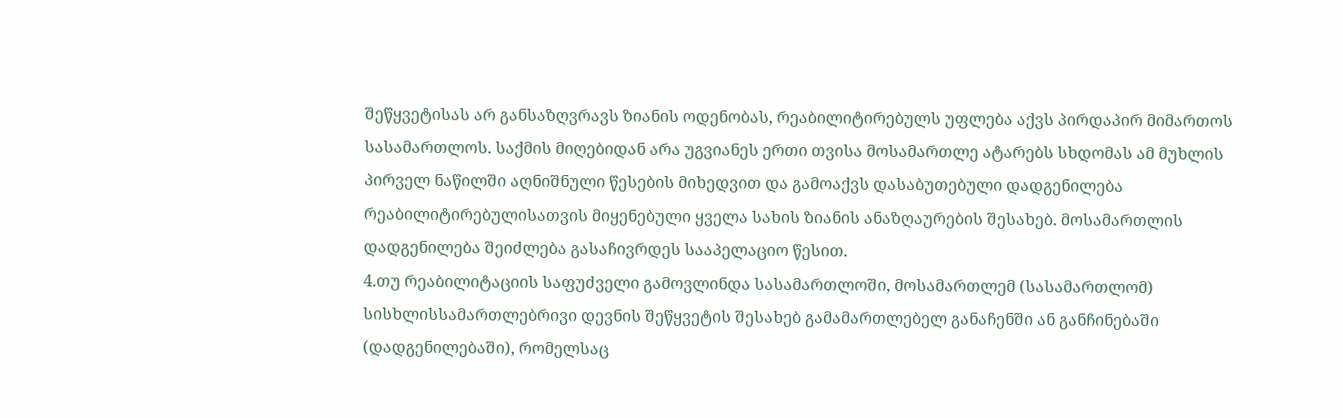შეწყვეტისას არ განსაზღვრავს ზიანის ოდენობას, რეაბილიტირებულს უფლება აქვს პირდაპირ მიმართოს სასამართლოს. საქმის მიღებიდან არა უგვიანეს ერთი თვისა მოსამართლე ატარებს სხდომას ამ მუხლის პირველ ნაწილში აღნიშნული წესების მიხედვით და გამოაქვს დასაბუთებული დადგენილება რეაბილიტირებულისათვის მიყენებული ყველა სახის ზიანის ანაზღაურების შესახებ. მოსამართლის დადგენილება შეიძლება გასაჩივრდეს სააპელაციო წესით.
4.თუ რეაბილიტაციის საფუძველი გამოვლინდა სასამართლოში, მოსამართლემ (სასამართლომ) სისხლისსამართლებრივი დევნის შეწყვეტის შესახებ გამამართლებელ განაჩენში ან განჩინებაში (დადგენილებაში), რომელსაც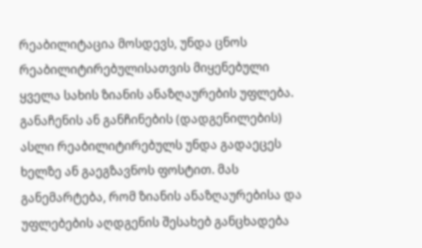რეაბილიტაცია მოსდევს, უნდა ცნოს რეაბილიტირებულისათვის მიყენებული ყველა სახის ზიანის ანაზღაურების უფლება. განაჩენის ან განჩინების (დადგენილების) ასლი რეაბილიტირებულს უნდა გადაეცეს ხელზე ან გაეგზავნოს ფოსტით. მას განემარტება, რომ ზიანის ანაზღაურებისა და უფლებების აღდგენის შესახებ განცხადება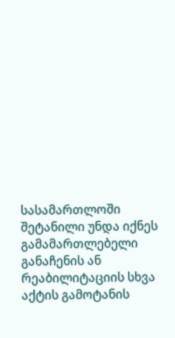სასამართლოში შეტანილი უნდა იქნეს გამამართლებელი განაჩენის ან რეაბილიტაციის სხვა აქტის გამოტანის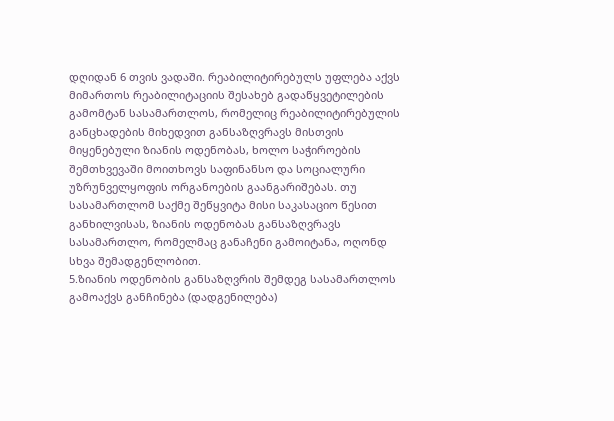დღიდან 6 თვის ვადაში. რეაბილიტირებულს უფლება აქვს მიმართოს რეაბილიტაციის შესახებ გადაწყვეტილების გამომტან სასამართლოს, რომელიც რეაბილიტირებულის განცხადების მიხედვით განსაზღვრავს მისთვის მიყენებული ზიანის ოდენობას, ხოლო საჭიროების შემთხვევაში მოითხოვს საფინანსო და სოციალური უზრუნველყოფის ორგანოების გაანგარიშებას. თუ სასამართლომ საქმე შეწყვიტა მისი საკასაციო წესით განხილვისას, ზიანის ოდენობას განსაზღვრავს სასამართლო, რომელმაც განაჩენი გამოიტანა, ოღონდ სხვა შემადგენლობით.
5.ზიანის ოდენობის განსაზღვრის შემდეგ სასამართლოს გამოაქვს განჩინება (დადგენილება)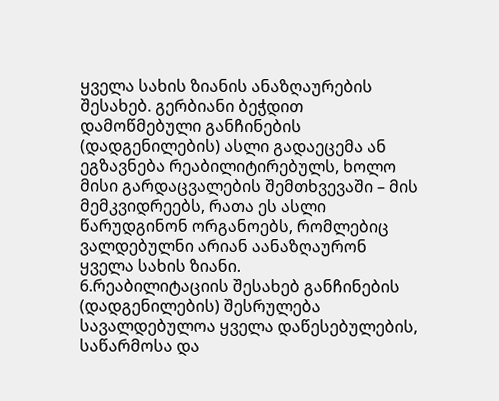ყველა სახის ზიანის ანაზღაურების შესახებ. გერბიანი ბეჭდით დამოწმებული განჩინების (დადგენილების) ასლი გადაეცემა ან ეგზავნება რეაბილიტირებულს, ხოლო მისი გარდაცვალების შემთხვევაში – მის მემკვიდრეებს, რათა ეს ასლი წარუდგინონ ორგანოებს, რომლებიც ვალდებულნი არიან აანაზღაურონ ყველა სახის ზიანი.
6.რეაბილიტაციის შესახებ განჩინების (დადგენილების) შესრულება სავალდებულოა ყველა დაწესებულების, საწარმოსა და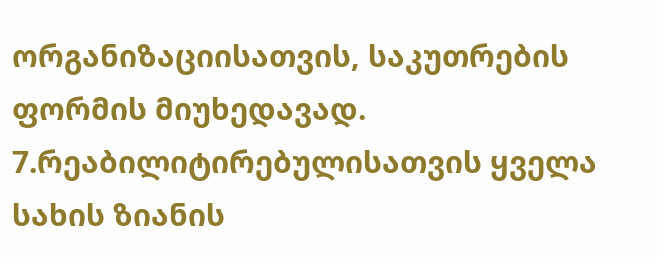ორგანიზაციისათვის, საკუთრების ფორმის მიუხედავად.
7.რეაბილიტირებულისათვის ყველა სახის ზიანის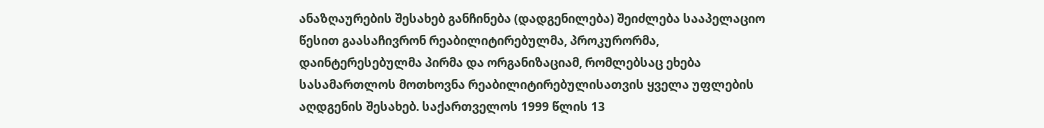ანაზღაურების შესახებ განჩინება (დადგენილება) შეიძლება სააპელაციო წესით გაასაჩივრონ რეაბილიტირებულმა, პროკურორმა, დაინტერესებულმა პირმა და ორგანიზაციამ, რომლებსაც ეხება სასამართლოს მოთხოვნა რეაბილიტირებულისათვის ყველა უფლების აღდგენის შესახებ. საქართველოს 1999 წლის 13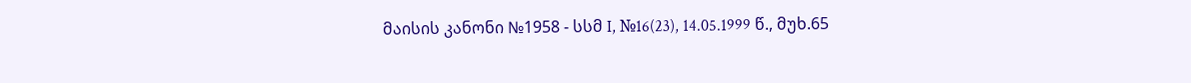მაისის კანონი №1958 - სსმ I, №16(23), 14.05.1999 წ., მუხ.65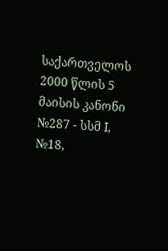საქართველოს 2000 წლის 5 მაისის კანონი №287 - სსმ I, №18,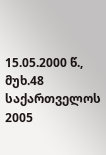15.05.2000 წ., მუხ.48 საქართველოს 2005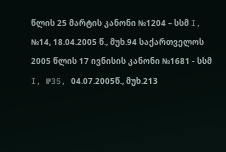წლის 25 მარტის კანონი №1204 – სსმ I, №14, 18.04.2005 წ., მუხ.94 საქართველოს 2005 წლის 17 ივნისის კანონი №1681 - სსმ I, №35, 04.07.2005წ., მუხ.213